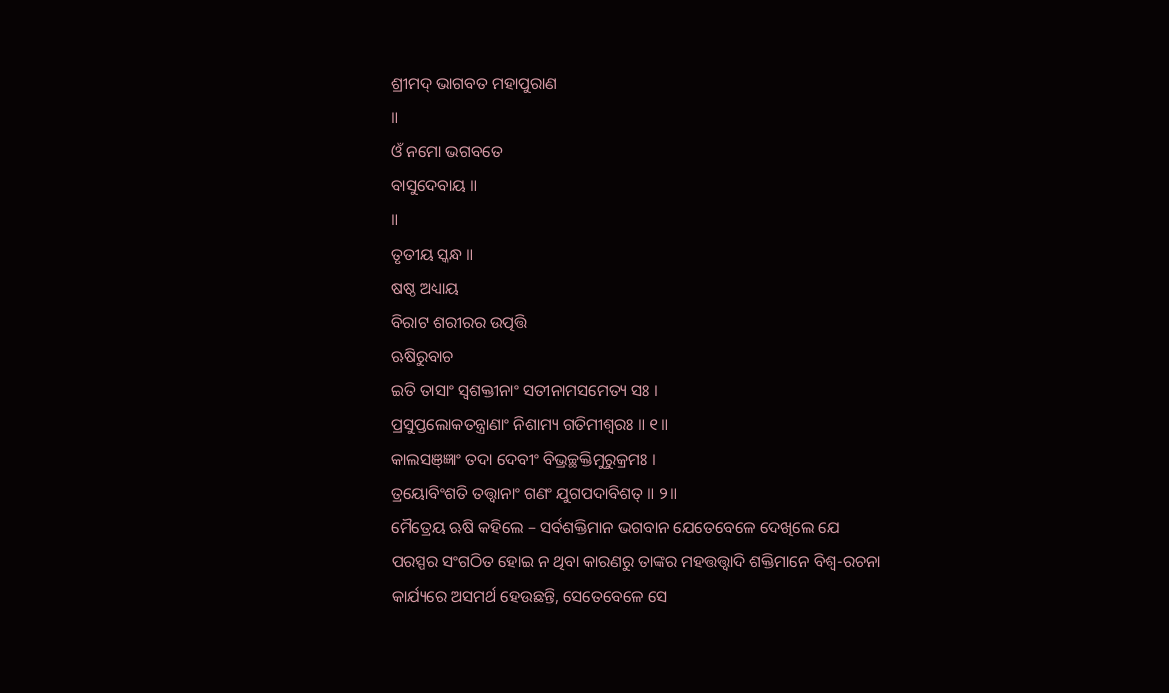ଶ୍ରୀମଦ୍ ଭାଗବତ ମହାପୁରାଣ
॥
ଓଁ ନମୋ ଭଗବତେ
ବାସୁଦେବାୟ ॥
॥
ତୃତୀୟ ସ୍କନ୍ଧ ॥
ଷଷ୍ଠ ଅଧ୍ୟାୟ
ବିରାଟ ଶରୀରର ଉତ୍ପତ୍ତି
ଋଷିରୁବାଚ
ଇତି ତାସାଂ ସ୍ୱଶକ୍ତୀନାଂ ସତୀନାମସମେତ୍ୟ ସଃ ।
ପ୍ରସୁପ୍ତଲୋକତନ୍ତ୍ରାଣାଂ ନିଶାମ୍ୟ ଗତିମୀଶ୍ୱରଃ ॥ ୧॥
କାଲସଞ୍ଜ୍ଞାଂ ତଦା ଦେବୀଂ ବିଭ୍ରଚ୍ଛକ୍ତିମୁରୁକ୍ରମଃ ।
ତ୍ରୟୋବିଂଶତି ତତ୍ତ୍ୱାନାଂ ଗଣଂ ଯୁଗପଦାବିଶତ୍ ॥ ୨॥
ମୈତ୍ରେୟ ଋଷି କହିଲେ – ସର୍ବଶକ୍ତିମାନ ଭଗବାନ ଯେତେବେଳେ ଦେଖିଲେ ଯେ
ପରସ୍ପର ସଂଗଠିତ ହୋଇ ନ ଥିବା କାରଣରୁ ତାଙ୍କର ମହତ୍ତତ୍ତ୍ବାଦି ଶକ୍ତିମାନେ ବିଶ୍ବ-ରଚନା
କାର୍ଯ୍ୟରେ ଅସମର୍ଥ ହେଉଛନ୍ତି, ସେତେବେଳେ ସେ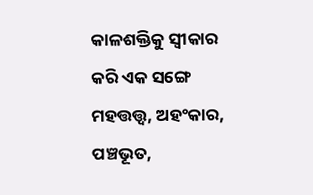କାଳଶକ୍ତିକୁ ସ୍ବୀକାର କରି ଏକ ସଙ୍ଗେ ମହତ୍ତତ୍ତ୍ବ, ଅହଂକାର, ପଞ୍ଚଭୂତ,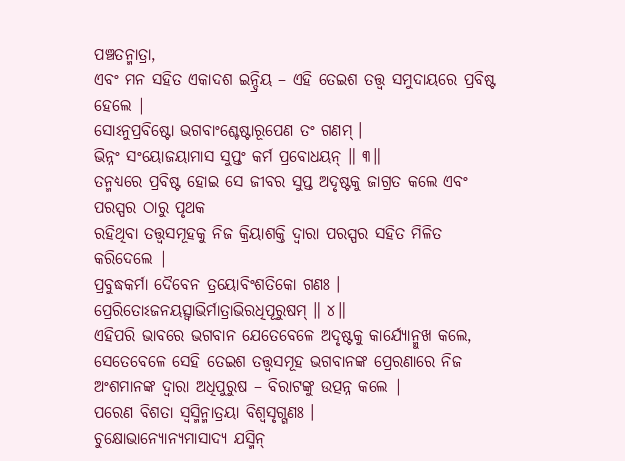ପଞ୍ଚତନ୍ମାତ୍ରା,
ଏବଂ ମନ ସହିତ ଏକାଦଶ ଇନ୍ଦ୍ରିୟ – ଏହି ତେଇଶ ତତ୍ତ୍ବ ସମୁଦାୟରେ ପ୍ରବିଷ୍ଟ ହେଲେ |
ସୋଽନୁପ୍ରବିଷ୍ଟୋ ଭଗବାଂଶ୍ଚେଷ୍ଟାରୂପେଣ ତଂ ଗଣମ୍ ।
ଭିନ୍ନଂ ସଂୟୋଜୟାମାସ ସୁପ୍ତଂ କର୍ମ ପ୍ରବୋଧୟନ୍ ॥ ୩॥
ତନ୍ମଧ୍ୟରେ ପ୍ରବିଷ୍ଟ ହୋଇ ସେ ଜୀବର ସୁପ୍ତ ଅଦୃଷ୍ଟକୁ ଜାଗ୍ରତ କଲେ ଏବଂ ପରସ୍ପର ଠାରୁ ପୃଥକ
ରହିଥିବା ତତ୍ତ୍ବସମୂହକୁ ନିଜ କ୍ରିୟାଶକ୍ତି ଦ୍ବାରା ପରସ୍ପର ସହିତ ମିଳିତ କରିଦେଲେ |
ପ୍ରବୁଦ୍ଧକର୍ମା ଦୈବେନ ତ୍ରୟୋବିଂଶତିକୋ ଗଣଃ ।
ପ୍ରେରିତୋଽଜନୟତ୍ସ୍ୱାଭିର୍ମାତ୍ରାଭିରଧିପୂରୁଷମ୍ ॥ ୪॥
ଏହିପରି ଭାବରେ ଭଗବାନ ଯେତେବେଳେ ଅଦୃଷ୍ଟକୁ କାର୍ଯ୍ୟୋନ୍ମୁଖ କଲେ, ସେତେବେଳେ ସେହି ତେଇଶ ତତ୍ତ୍ବସମୂହ ଭଗବାନଙ୍କ ପ୍ରେରଣାରେ ନିଜ
ଅଂଶମାନଙ୍କ ଦ୍ବାରା ଅଧିପୁରୁଷ – ବିରାଟଙ୍କୁ ଉତ୍ପନ୍ନ କଲେ |
ପରେଣ ବିଶତା ସ୍ୱସ୍ମିନ୍ମାତ୍ରୟା ବିଶ୍ୱସୃଗ୍ଗଣଃ ।
ଚୁକ୍ଷୋଭାନ୍ୟୋନ୍ୟମାସାଦ୍ୟ ଯସ୍ମିନ୍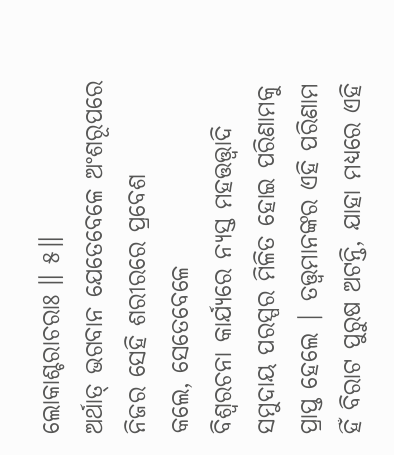ଲୋକାଶ୍ଚରାଚରାଃ ॥ ୫॥
ଅର୍ଥାତ୍ ଭଗବାନ ଯେତେବେଳେ ଅଂଶରୂପରେ ନିଜର ସେହି ଶରୀରରେ ପ୍ରବେଶ
କଲେ, ସେତେବେଳେ
ବିଶ୍ବରଚନା କାର୍ଯ୍ୟରେ ନ୍ୟସ୍ତ ମହତ୍ତତ୍ତ୍ବାଦି ସମୁଦାୟ ପରସ୍ପର ମିଳିତ ହୋଇ ପରିଣାମକୁ
ପ୍ରାପ୍ତ ହେଲେ | ତତ୍ତ୍ବମାନଙ୍କର ଏହି ପରିଣାମ ହିଁ ବିରାଟ ପୁରୁଷ ଅଟନ୍ତି, ଯାହା ମଧ୍ୟରେ ଏହି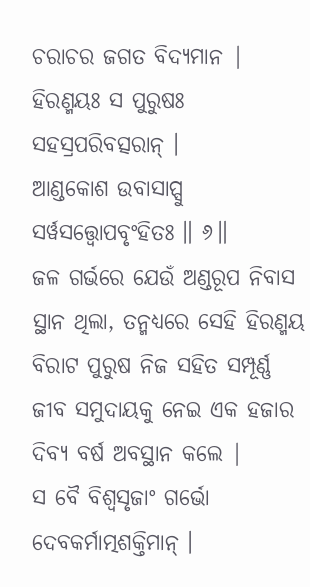ଚରାଚର ଜଗତ ବିଦ୍ୟମାନ |
ହିରଣ୍ମୟଃ ସ ପୁରୁଷଃ ସହସ୍ରପରିବତ୍ସରାନ୍ ।
ଆଣ୍ଡକୋଶ ଉବାସାପ୍ସୁ ସର୍ୱସତ୍ତ୍ୱୋପବୃଂହିତଃ ॥ ୬॥
ଜଳ ଗର୍ଭରେ ଯେଉଁ ଅଣ୍ଡରୂପ ନିବାସ ସ୍ଥାନ ଥିଲା, ତନ୍ମଧ୍ୟରେ ସେହି ହିରଣ୍ମୟ ବିରାଟ ପୁରୁଷ ନିଜ ସହିତ ସମ୍ପୂର୍ଣ୍ଣ
ଜୀବ ସମୁଦାୟକୁ ନେଇ ଏକ ହଜାର ଦିବ୍ୟ ବର୍ଷ ଅବସ୍ଥାନ କଲେ |
ସ ବୈ ବିଶ୍ୱସୃଜାଂ ଗର୍ଭୋ ଦେବକର୍ମାତ୍ମଶକ୍ତିମାନ୍ ।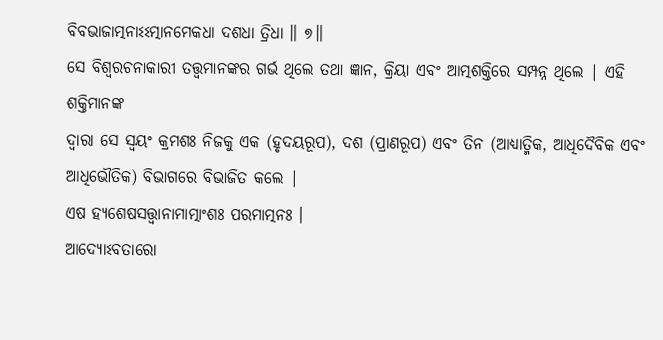ବିବଭାଜାତ୍ମନାଽଽତ୍ମାନମେକଧା ଦଶଧା ତ୍ରିଧା ॥ ୭॥
ସେ ବିଶ୍ବରଚନାକାରୀ ତତ୍ତ୍ବମାନଙ୍କର ଗର୍ଭ ଥିଲେ ତଥା ଜ୍ଞାନ, କ୍ରିୟା ଏବଂ ଆତ୍ମଶକ୍ତିରେ ସମ୍ପନ୍ନ ଥିଲେ | ଏହି ଶକ୍ତିମାନଙ୍କ
ଦ୍ବାରା ସେ ସ୍ବୟଂ କ୍ରମଶଃ ନିଜକୁ ଏକ (ହୃଦୟରୂପ), ଦଶ (ପ୍ରାଣରୂପ) ଏବଂ ତିନ (ଆଧ୍ୟାତ୍ମିକ, ଆଧିଦୈବିକ ଏବଂ ଆଧିଭୌତିକ) ବିଭାଗରେ ବିଭାଜିତ କଲେ |
ଏଷ ହ୍ୟଶେଷସତ୍ତ୍ୱାନାମାତ୍ମାଂଶଃ ପରମାତ୍ମନଃ ।
ଆଦ୍ୟୋଽବତାରୋ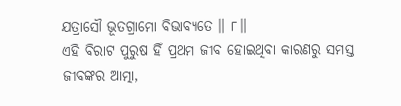ଯତ୍ରାସୌ ଭୂତଗ୍ରାମୋ ବିଭାବ୍ୟତେ ॥ ୮॥
ଏହି ବିରାଟ ପୁରୁଷ ହିଁ ପ୍ରଥମ ଜୀବ ହୋଇଥିବା କାରଣରୁ ସମସ୍ତ
ଜୀବଙ୍କର ଆତ୍ମା,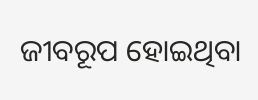ଜୀବରୂପ ହୋଇଥିବା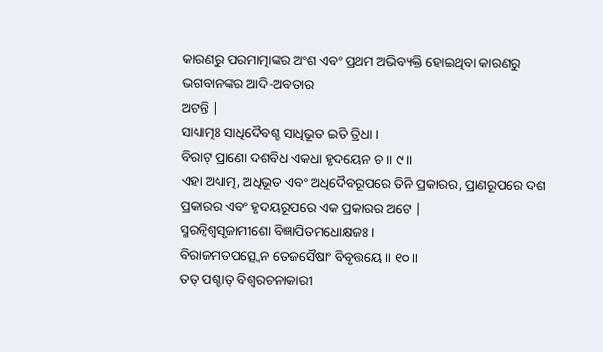କାରଣରୁ ପରମାତ୍ମାଙ୍କର ଅଂଶ ଏବଂ ପ୍ରଥମ ଅଭିବ୍ୟକ୍ତି ହୋଇଥିବା କାରଣରୁ ଭଗବାନଙ୍କର ଆଦି-ଅବତାର
ଅଟନ୍ତି |
ସାଧ୍ୟାତ୍ମଃ ସାଧିଦୈବଶ୍ଚ ସାଧିଭୂତ ଇତି ତ୍ରିଧା ।
ବିରାଟ୍ ପ୍ରାଣୋ ଦଶବିଧ ଏକଧା ହୃଦୟେନ ଚ ॥ ୯॥
ଏହା ଅଧ୍ୟାତ୍ମ, ଅଧିଭୂତ ଏବଂ ଅଧିଦୈବରୂପରେ ତିନି ପ୍ରକାରର, ପ୍ରାଣରୂପରେ ଦଶ ପ୍ରକାରର ଏବଂ ହୃଦୟରୂପରେ ଏକ ପ୍ରକାରର ଅଟେ |
ସ୍ମରନ୍ୱିଶ୍ୱସୃଜାମୀଶୋ ବିଜ୍ଞାପିତମଧୋକ୍ଷଜଃ ।
ବିରାଜମତପତ୍ସ୍ୱେନ ତେଜସୈଷାଂ ବିବୃତ୍ତୟେ ॥ ୧୦॥
ତତ୍ ପଶ୍ଚାତ୍ ବିଶ୍ବରଚନାକାରୀ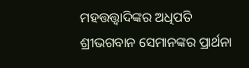ମହତ୍ତତ୍ତ୍ବାଦିଙ୍କର ଅଧିପତି
ଶ୍ରୀଭଗବାନ ସେମାନଙ୍କର ପ୍ରାର୍ଥନା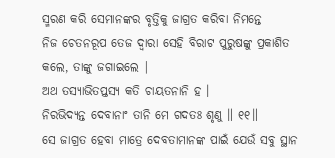ସ୍ମରଣ କରି ସେମାନଙ୍କର ବୃତ୍ତିକୁ ଜାଗ୍ରତ କରିବା ନିମନ୍ତେ
ନିଜ ଚେତନରୂପ ତେଜ ଦ୍ବାରା ସେହି ବିରାଟ ପୁରୁଷଙ୍କୁ ପ୍ରକାଶିତ କଲେ, ତାଙ୍କୁ ଜଗାଇଲେ |
ଅଥ ତସ୍ୟାଭିତପ୍ତସ୍ୟ କତି ଚାୟତନାନି ହ ।
ନିରଭିଦ୍ୟନ୍ତ ଦେବାନାଂ ତାନି ମେ ଗଦତଃ ଶୃଣୁ ॥ ୧୧॥
ସେ ଜାଗ୍ରତ ହେବା ମାତ୍ରେ ଦେବତାମାନଙ୍କ ପାଇଁ ଯେଉଁ ସବୁ ସ୍ଥାନ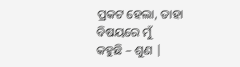ପ୍ରକଟ ହେଲା, ତାହା ବିଷୟରେ ମୁଁ
କହୁଛି – ଶୁଣ |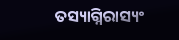ତସ୍ୟାଗ୍ନିରାସ୍ୟଂ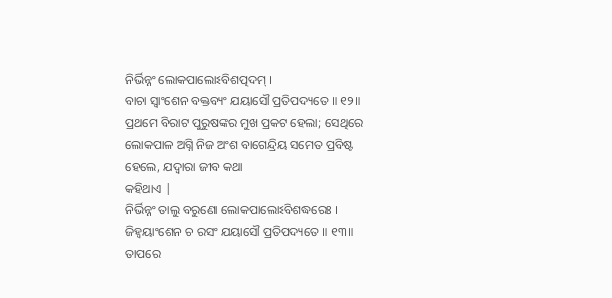ନିର୍ଭିନ୍ନଂ ଲୋକପାଲୋଽବିଶତ୍ପଦମ୍ ।
ବାଚା ସ୍ୱାଂଶେନ ବକ୍ତବ୍ୟଂ ଯୟାସୌ ପ୍ରତିପଦ୍ୟତେ ॥ ୧୨॥
ପ୍ରଥମେ ବିରାଟ ପୁରୁଷଙ୍କର ମୁଖ ପ୍ରକଟ ହେଲା; ସେଥିରେ ଲୋକପାଳ ଅଗ୍ନି ନିଜ ଅଂଶ ବାଗେନ୍ଦ୍ରିୟ ସମେତ ପ୍ରବିଷ୍ଟ
ହେଲେ, ଯଦ୍ବାରା ଜୀବ କଥା
କହିଥାଏ |
ନିର୍ଭିନ୍ନଂ ତାଲୁ ବରୁଣୋ ଲୋକପାଲୋଽବିଶଦ୍ଧରେଃ ।
ଜିହ୍ୱୟାଂଶେନ ଚ ରସଂ ଯୟାସୌ ପ୍ରତିପଦ୍ୟତେ ॥ ୧୩॥
ତାପରେ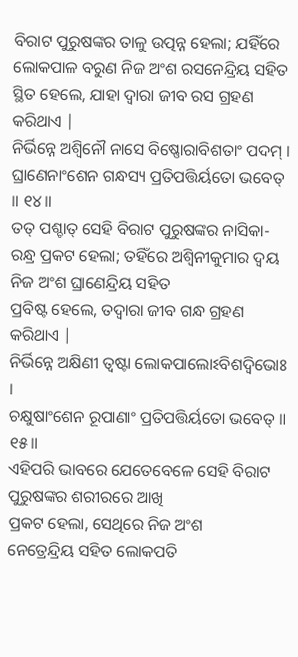ବିରାଟ ପୁରୁଷଙ୍କର ତାଳୁ ଉତ୍ପନ୍ନ ହେଲା; ଯହିଁରେ ଲୋକପାଳ ବରୁଣ ନିଜ ଅଂଶ ରସନେନ୍ଦ୍ରିୟ ସହିତ ସ୍ଥିତ ହେଲେ, ଯାହା ଦ୍ବାରା ଜୀବ ରସ ଗ୍ରହଣ କରିଥାଏ |
ନିର୍ଭିନ୍ନେ ଅଶ୍ୱିନୌ ନାସେ ବିଷ୍ଣୋରାବିଶତାଂ ପଦମ୍ ।
ଘ୍ରାଣେନାଂଶେନ ଗନ୍ଧସ୍ୟ ପ୍ରତିପତ୍ତିର୍ୟତୋ ଭବେତ୍ ॥ ୧୪॥
ତତ୍ ପଶ୍ଚାତ୍ ସେହି ବିରାଟ ପୁରୁଷଙ୍କର ନାସିକା-ରନ୍ଧ୍ର ପ୍ରକଟ ହେଲା; ତହିଁରେ ଅଶ୍ବିନୀକୁମାର ଦ୍ବୟ ନିଜ ଅଂଶ ଘ୍ରାଣେନ୍ଦ୍ରିୟ ସହିତ
ପ୍ରବିଷ୍ଟ ହେଲେ, ତଦ୍ବାରା ଜୀବ ଗନ୍ଧ ଗ୍ରହଣ କରିଥାଏ |
ନିର୍ଭିନ୍ନେ ଅକ୍ଷିଣୀ ତ୍ୱଷ୍ଟା ଲୋକପାଲୋଽବିଶଦ୍ୱିଭୋଃ ।
ଚକ୍ଷୁଷାଂଶେନ ରୂପାଣାଂ ପ୍ରତିପତ୍ତିର୍ୟତୋ ଭବେତ୍ ॥ ୧୫॥
ଏହିପରି ଭାବରେ ଯେତେବେଳେ ସେହି ବିରାଟ ପୁରୁଷଙ୍କର ଶରୀରରେ ଆଖି
ପ୍ରକଟ ହେଲା, ସେଥିରେ ନିଜ ଅଂଶ
ନେତ୍ରେନ୍ଦ୍ରିୟ ସହିତ ଲୋକପତି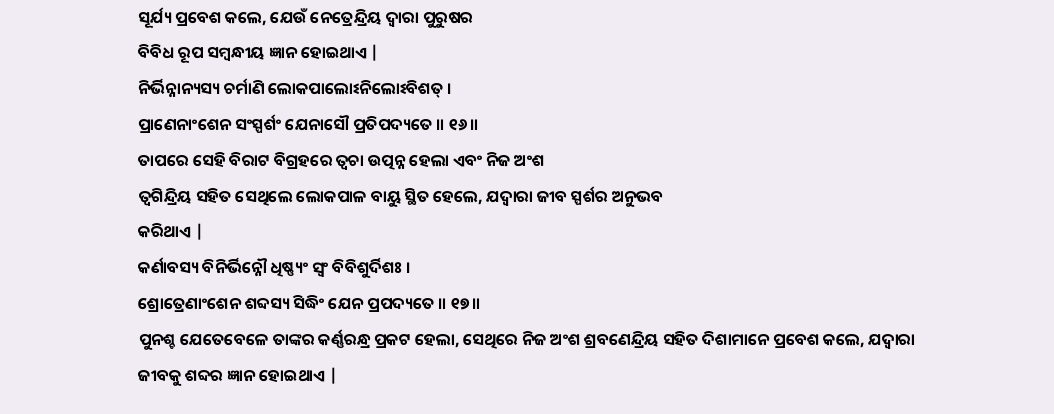ସୂର୍ଯ୍ୟ ପ୍ରବେଶ କଲେ, ଯେଉଁ ନେତ୍ରେନ୍ଦ୍ରିୟ ଦ୍ବାରା ପୁରୁଷର
ବିବିଧ ରୂପ ସମ୍ବନ୍ଧୀୟ ଜ୍ଞାନ ହୋଇଥାଏ |
ନିର୍ଭିନ୍ନାନ୍ୟସ୍ୟ ଚର୍ମାଣି ଲୋକପାଲୋଽନିଲୋଽବିଶତ୍ ।
ପ୍ରାଣେନାଂଶେନ ସଂସ୍ପର୍ଶଂ ଯେନାସୌ ପ୍ରତିପଦ୍ୟତେ ॥ ୧୬॥
ତାପରେ ସେହି ବିରାଟ ବିଗ୍ରହରେ ତ୍ବଚା ଉତ୍ପନ୍ନ ହେଲା ଏବଂ ନିଜ ଅଂଶ
ତ୍ବଗିନ୍ଦ୍ରିୟ ସହିତ ସେଥିଲେ ଲୋକପାଳ ବାୟୁ ସ୍ଥିତ ହେଲେ, ଯଦ୍ବାରା ଜୀବ ସ୍ପର୍ଶର ଅନୁଭବ
କରିଥାଏ |
କର୍ଣାବସ୍ୟ ବିନିର୍ଭିନ୍ନୌ ଧିଷ୍ଣ୍ୟଂ ସ୍ୱଂ ବିବିଶୁର୍ଦିଶଃ ।
ଶ୍ରୋତ୍ରେଣାଂଶେନ ଶବ୍ଦସ୍ୟ ସିଦ୍ଧିଂ ଯେନ ପ୍ରପଦ୍ୟତେ ॥ ୧୭॥
ପୁନଶ୍ଚ ଯେତେବେଳେ ତାଙ୍କର କର୍ଣ୍ଣରନ୍ଧ୍ର ପ୍ରକଟ ହେଲା, ସେଥିରେ ନିଜ ଅଂଶ ଶ୍ରବଣେନ୍ଦ୍ରିୟ ସହିତ ଦିଶାମାନେ ପ୍ରବେଶ କଲେ, ଯଦ୍ବାରା ଜୀବକୁ ଶବ୍ଦର ଜ୍ଞାନ ହୋଇଥାଏ |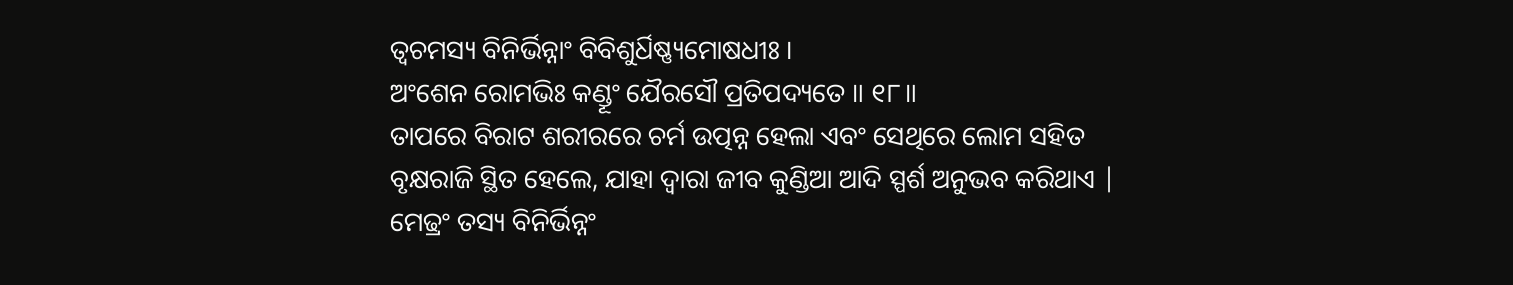ତ୍ୱଚମସ୍ୟ ବିନିର୍ଭିନ୍ନାଂ ବିବିଶୁର୍ଧିଷ୍ଣ୍ୟମୋଷଧୀଃ ।
ଅଂଶେନ ରୋମଭିଃ କଣ୍ଡୂଂ ଯୈରସୌ ପ୍ରତିପଦ୍ୟତେ ॥ ୧୮॥
ତାପରେ ବିରାଟ ଶରୀରରେ ଚର୍ମ ଉତ୍ପନ୍ନ ହେଲା ଏବଂ ସେଥିରେ ଲୋମ ସହିତ
ବୃକ୍ଷରାଜି ସ୍ଥିତ ହେଲେ, ଯାହା ଦ୍ବାରା ଜୀବ କୁଣ୍ଡିଆ ଆଦି ସ୍ପର୍ଶ ଅନୁଭବ କରିଥାଏ |
ମେଢ୍ରଂ ତସ୍ୟ ବିନିର୍ଭିନ୍ନଂ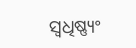ସ୍ୱଧିଷ୍ଣ୍ୟଂ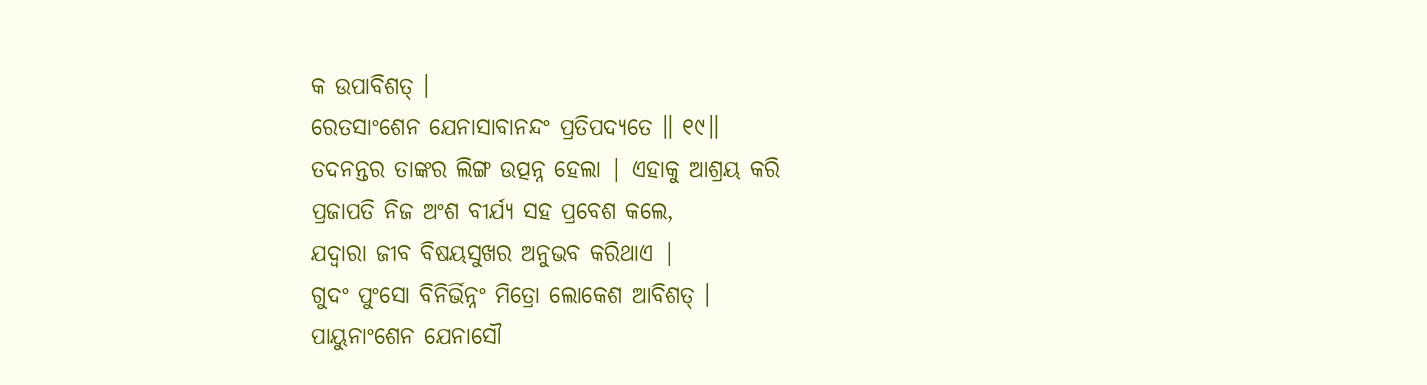କ ଉପାବିଶତ୍ ।
ରେତସାଂଶେନ ଯେନାସାବାନନ୍ଦଂ ପ୍ରତିପଦ୍ୟତେ ॥ ୧୯॥
ତଦନନ୍ତର ତାଙ୍କର ଲିଙ୍ଗ ଉତ୍ପନ୍ନ ହେଲା | ଏହାକୁ ଆଶ୍ରୟ କରି
ପ୍ରଜାପତି ନିଜ ଅଂଶ ବୀର୍ଯ୍ୟ ସହ ପ୍ରବେଶ କଲେ,
ଯଦ୍ବାରା ଜୀବ ବିଷୟସୁଖର ଅନୁଭବ କରିଥାଏ |
ଗୁଦଂ ପୁଂସୋ ବିନିର୍ଭିନ୍ନଂ ମିତ୍ରୋ ଲୋକେଶ ଆବିଶତ୍ ।
ପାୟୁନାଂଶେନ ଯେନାସୌ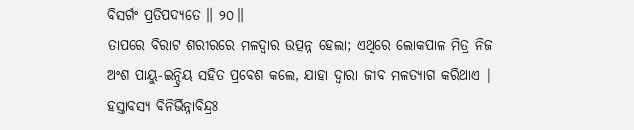ବିସର୍ଗଂ ପ୍ରତିପଦ୍ୟତେ ॥ ୨୦॥
ତାପରେ ବିରାଟ ଶରୀରରେ ମଳଦ୍ବାର ଉତ୍ପନ୍ନ ହେଲା; ଏଥିରେ ଲୋକପାଳ ମିତ୍ର ନିଜ ଅଂଶ ପାୟୁ-ଇନ୍ଦ୍ରିୟ ସହିତ ପ୍ରବେଶ କଲେ, ଯାହା ଦ୍ବାରା ଜୀବ ମଳତ୍ୟାଗ କରିଥାଏ |
ହସ୍ତାବସ୍ୟ ବିନିର୍ଭିନ୍ନାବିନ୍ଦ୍ରଃ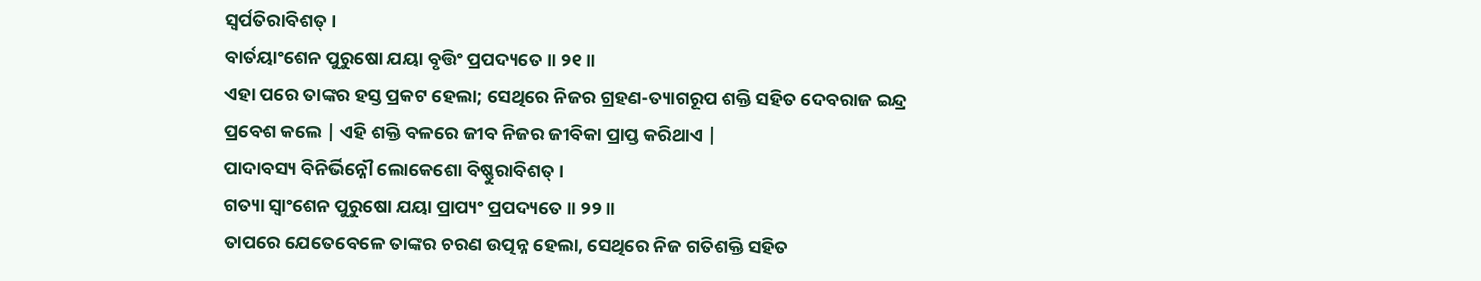ସ୍ୱର୍ପତିରାବିଶତ୍ ।
ବାର୍ତୟାଂଶେନ ପୁରୁଷୋ ଯୟା ବୃତ୍ତିଂ ପ୍ରପଦ୍ୟତେ ॥ ୨୧॥
ଏହା ପରେ ତାଙ୍କର ହସ୍ତ ପ୍ରକଟ ହେଲା; ସେଥିରେ ନିଜର ଗ୍ରହଣ-ତ୍ୟାଗରୂପ ଶକ୍ତି ସହିତ ଦେବରାଜ ଇନ୍ଦ୍ର
ପ୍ରବେଶ କଲେ | ଏହି ଶକ୍ତି ବଳରେ ଜୀବ ନିଜର ଜୀବିକା ପ୍ରାପ୍ତ କରିଥାଏ |
ପାଦାବସ୍ୟ ବିନିର୍ଭିନ୍ନୌ ଲୋକେଶୋ ବିଷ୍ଣୁରାବିଶତ୍ ।
ଗତ୍ୟା ସ୍ୱାଂଶେନ ପୁରୁଷୋ ଯୟା ପ୍ରାପ୍ୟଂ ପ୍ରପଦ୍ୟତେ ॥ ୨୨॥
ତାପରେ ଯେତେବେଳେ ତାଙ୍କର ଚରଣ ଉତ୍ପନ୍ନ ହେଲା, ସେଥିରେ ନିଜ ଗତିଶକ୍ତି ସହିତ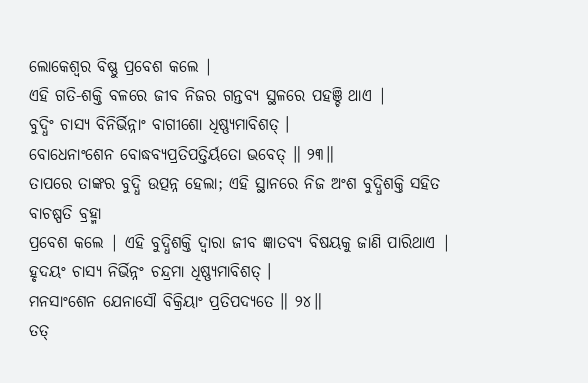ଲୋକେଶ୍ବର ବିଷ୍ଣୁ ପ୍ରବେଶ କଲେ |
ଏହି ଗତି-ଶକ୍ତି ବଳରେ ଜୀବ ନିଜର ଗନ୍ତବ୍ୟ ସ୍ଥଳରେ ପହଞ୍ଚି ଥାଏ |
ବୁଦ୍ଧିଂ ଚାସ୍ୟ ବିନିର୍ଭିନ୍ନାଂ ବାଗୀଶୋ ଧିଷ୍ଣ୍ୟମାବିଶତ୍ ।
ବୋଧେନାଂଶେନ ବୋଦ୍ଧବ୍ୟପ୍ରତିପତ୍ତିର୍ୟତୋ ଭବେତ୍ ॥ ୨୩॥
ତାପରେ ତାଙ୍କର ବୁଦ୍ଧି ଉତ୍ପନ୍ନ ହେଲା; ଏହି ସ୍ଥାନରେ ନିଜ ଅଂଶ ବୁଦ୍ଧିଶକ୍ତି ସହିତ ବାଚଷ୍ପତି ବ୍ରହ୍ମା
ପ୍ରବେଶ କଲେ | ଏହି ବୁଦ୍ଧିଶକ୍ତି ଦ୍ବାରା ଜୀବ ଜ୍ଞାତବ୍ୟ ବିଷୟକୁ ଜାଣି ପାରିଥାଏ |
ହୃଦୟଂ ଚାସ୍ୟ ନିର୍ଭିନ୍ନଂ ଚନ୍ଦ୍ରମା ଧିଷ୍ଣ୍ୟମାବିଶତ୍ ।
ମନସାଂଶେନ ଯେନାସୌ ବିକ୍ରିୟାଂ ପ୍ରତିପଦ୍ୟତେ ॥ ୨୪॥
ତତ୍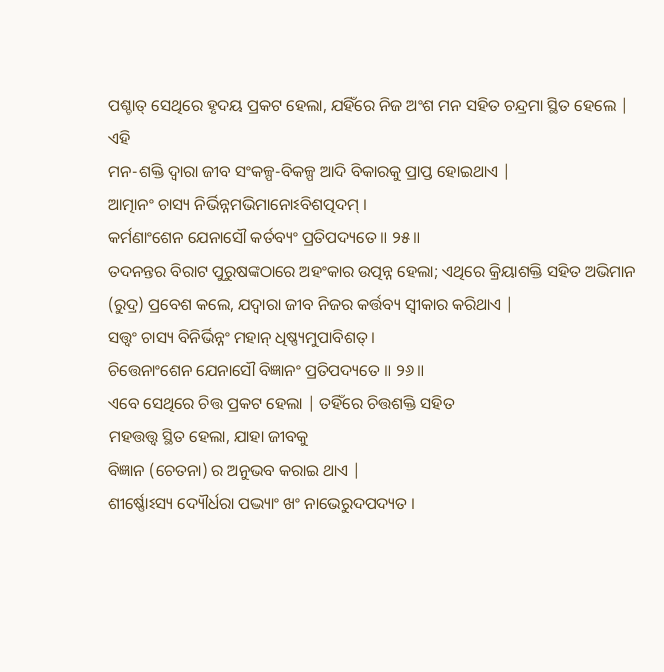ପଶ୍ଚାତ୍ ସେଥିରେ ହୃଦୟ ପ୍ରକଟ ହେଲା, ଯହିଁରେ ନିଜ ଅଂଶ ମନ ସହିତ ଚନ୍ଦ୍ରମା ସ୍ଥିତ ହେଲେ | ଏହି
ମନ-ଶକ୍ତି ଦ୍ବାରା ଜୀବ ସଂକଳ୍ପ-ବିକଳ୍ପ ଆଦି ବିକାରକୁ ପ୍ରାପ୍ତ ହୋଇଥାଏ |
ଆତ୍ମାନଂ ଚାସ୍ୟ ନିର୍ଭିନ୍ନମଭିମାନୋଽବିଶତ୍ପଦମ୍ ।
କର୍ମଣାଂଶେନ ଯେନାସୌ କର୍ତବ୍ୟଂ ପ୍ରତିପଦ୍ୟତେ ॥ ୨୫॥
ତଦନନ୍ତର ବିରାଟ ପୁରୁଷଙ୍କଠାରେ ଅହଂକାର ଉତ୍ପନ୍ନ ହେଲା; ଏଥିରେ କ୍ରିୟାଶକ୍ତି ସହିତ ଅଭିମାନ (ରୁଦ୍ର) ପ୍ରବେଶ କଲେ, ଯଦ୍ବାରା ଜୀବ ନିଜର କର୍ତ୍ତବ୍ୟ ସ୍ବୀକାର କରିଥାଏ |
ସତ୍ତ୍ୱଂ ଚାସ୍ୟ ବିନିର୍ଭିନ୍ନଂ ମହାନ୍ ଧିଷ୍ଣ୍ୟମୁପାବିଶତ୍ ।
ଚିତ୍ତେନାଂଶେନ ଯେନାସୌ ବିଜ୍ଞାନଂ ପ୍ରତିପଦ୍ୟତେ ॥ ୨୬॥
ଏବେ ସେଥିରେ ଚିତ୍ତ ପ୍ରକଟ ହେଲା | ତହିଁରେ ଚିତ୍ତଶକ୍ତି ସହିତ
ମହତ୍ତତ୍ତ୍ବ ସ୍ଥିତ ହେଲା, ଯାହା ଜୀବକୁ
ବିଜ୍ଞାନ (ଚେତନା) ର ଅନୁଭବ କରାଇ ଥାଏ |
ଶୀର୍ଷ୍ଣୋଽସ୍ୟ ଦ୍ୟୌର୍ଧରା ପଦ୍ଭ୍ୟାଂ ଖଂ ନାଭେରୁଦପଦ୍ୟତ ।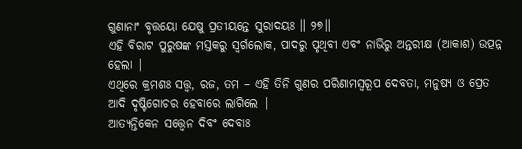ଗୁଣାନାଂ ବୃତ୍ତୟୋ ଯେଷୁ ପ୍ରତୀୟନ୍ତେ ସୁରାଦୟଃ ॥ ୨୭॥
ଏହି ବିରାଟ ପୁରୁଷଙ୍କ ମସ୍ତକରୁ ସ୍ବର୍ଗଲୋକ, ପାଦରୁ ପୃଥିବୀ ଏବଂ ନାଭିରୁ ଅନ୍ତରୀକ୍ଷ (ଆକାଶ) ଉତ୍ପନ୍ନ ହେଲା |
ଏଥିରେ କ୍ରମଶଃ ସତ୍ତ୍ବ, ରଜ, ତମ – ଏହି ତିନି ଗୁଣର ପରିଣାମସ୍ବରୂପ ଦେବତା, ମନୁଷ୍ୟ ଓ ପ୍ରେତ ଆଦି ଦୃଷ୍ଟିଗୋଚର ହେବାରେ ଲାଗିଲେ |
ଆତ୍ୟନ୍ତିକେନ ସତ୍ତ୍ୱେନ ଦିବଂ ଦେବାଃ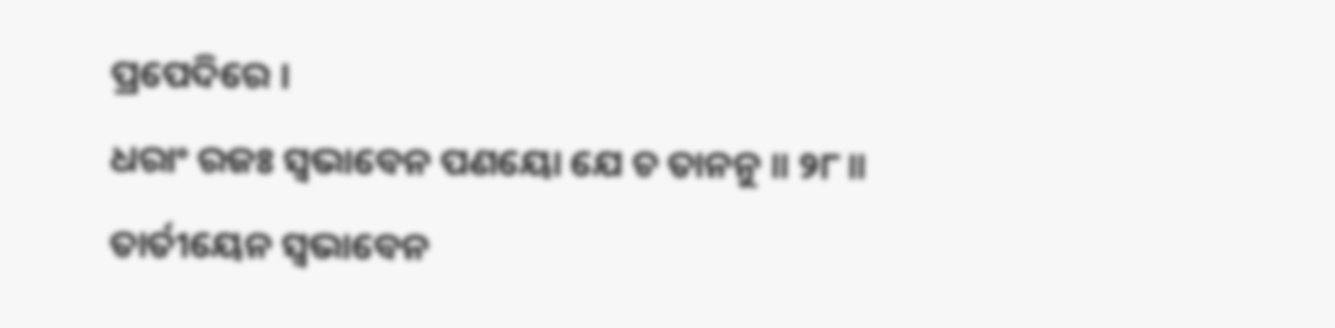ପ୍ରପେଦିରେ ।
ଧରାଂ ରଜଃ ସ୍ୱଭାବେନ ପଣୟୋ ଯେ ଚ ତାନନୁ ॥ ୨୮॥
ତାର୍ତୀୟେନ ସ୍ୱଭାବେନ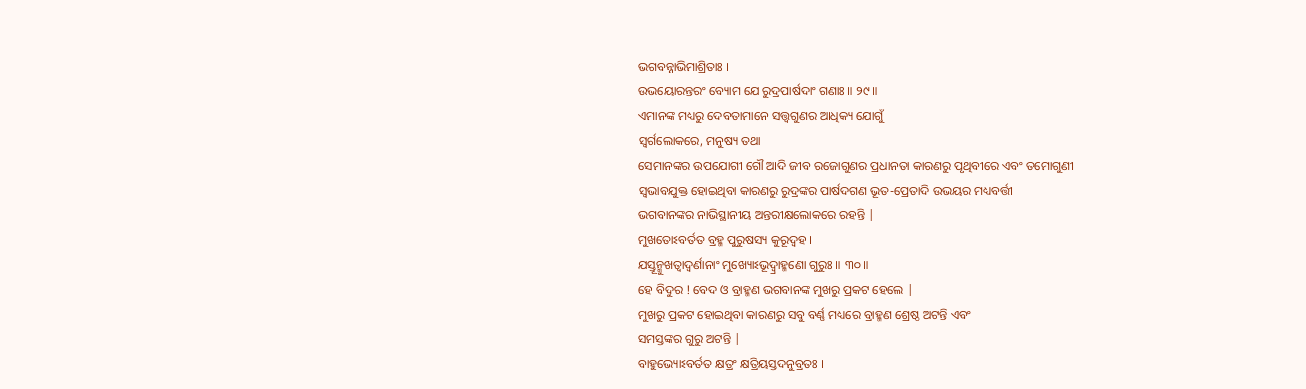ଭଗବନ୍ନାଭିମାଶ୍ରିତାଃ ।
ଉଭୟୋରନ୍ତରଂ ବ୍ୟୋମ ଯେ ରୁଦ୍ରପାର୍ଷଦାଂ ଗଣାଃ ॥ ୨୯॥
ଏମାନଙ୍କ ମଧ୍ୟରୁ ଦେବତାମାନେ ସତ୍ତ୍ବଗୁଣର ଆଧିକ୍ୟ ଯୋଗୁଁ
ସ୍ବର୍ଗଲୋକରେ, ମନୁଷ୍ୟ ତଥା
ସେମାନଙ୍କର ଉପଯୋଗୀ ଗୌ ଆଦି ଜୀବ ରଜୋଗୁଣର ପ୍ରଧାନତା କାରଣରୁ ପୃଥିବୀରେ ଏବଂ ତମୋଗୁଣୀ
ସ୍ବଭାବଯୁକ୍ତ ହୋଇଥିବା କାରଣରୁ ରୁଦ୍ରଙ୍କର ପାର୍ଷଦଗଣ ଭୂତ-ପ୍ରେତାଦି ଉଭୟର ମଧ୍ୟବର୍ତ୍ତୀ
ଭଗବାନଙ୍କର ନାଭିସ୍ଥାନୀୟ ଅନ୍ତରୀକ୍ଷଲୋକରେ ରହନ୍ତି |
ମୁଖତୋଽବର୍ତତ ବ୍ରହ୍ମ ପୁରୁଷସ୍ୟ କୁରୂଦ୍ୱହ ।
ଯସ୍ତୂନ୍ମୁଖତ୍ୱାଦ୍ୱର୍ଣାନାଂ ମୁଖ୍ୟୋଽଭୂଦ୍ବ୍ରାହ୍ମଣୋ ଗୁରୁଃ ॥ ୩୦॥
ହେ ବିଦୁର ! ବେଦ ଓ ବ୍ରାହ୍ମଣ ଭଗବାନଙ୍କ ମୁଖରୁ ପ୍ରକଟ ହେଲେ |
ମୁଖରୁ ପ୍ରକଟ ହୋଇଥିବା କାରଣରୁ ସବୁ ବର୍ଣ୍ଣ ମଧ୍ୟରେ ବ୍ରାହ୍ମଣ ଶ୍ରେଷ୍ଠ ଅଟନ୍ତି ଏବଂ
ସମସ୍ତଙ୍କର ଗୁରୁ ଅଟନ୍ତି |
ବାହୁଭ୍ୟୋଽବର୍ତତ କ୍ଷତ୍ରଂ କ୍ଷତ୍ରିୟସ୍ତଦନୁବ୍ରତଃ ।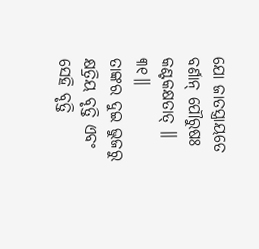ଯୋ ଜାତସ୍ତ୍ରାୟତେ ବର୍ଣାନ୍ ପୌରୁଷଃ କଣ୍ଟକକ୍ଷତାତ୍ ॥ ୩୧॥
ତାଙ୍କର ଦୁଇ ଭୁଜରୁ କ୍ଷତ୍ରିୟ ବୃତ୍ତି ଏବଂ ସେହି ବୃତ୍ତି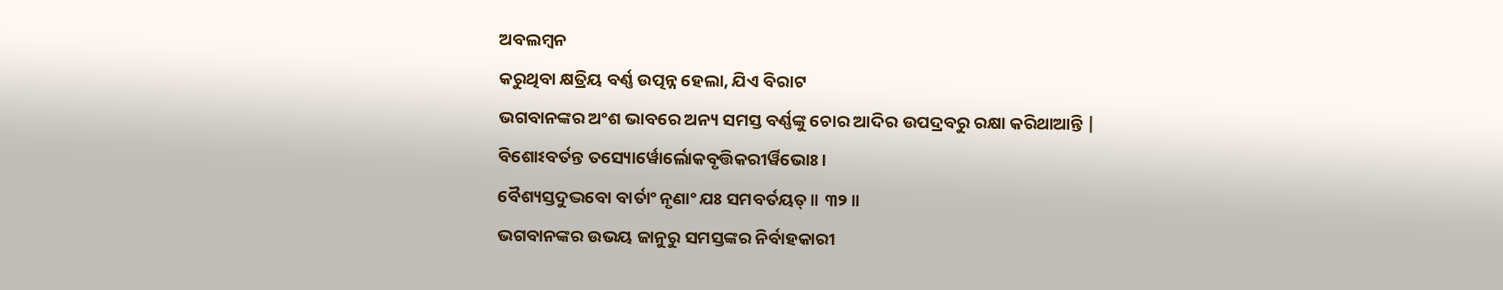ଅବଲମ୍ବନ
କରୁଥିବା କ୍ଷତ୍ରିୟ ବର୍ଣ୍ଣ ଉତ୍ପନ୍ନ ହେଲା, ଯିଏ ବିରାଟ
ଭଗବାନଙ୍କର ଅଂଶ ଭାବରେ ଅନ୍ୟ ସମସ୍ତ ବର୍ଣ୍ଣଙ୍କୁ ଚୋର ଆଦିର ଉପଦ୍ରବରୁ ରକ୍ଷା କରିଥାଆନ୍ତି |
ବିଶୋଽବର୍ତନ୍ତ ତସ୍ୟୋର୍ୱୋର୍ଲୋକବୃତ୍ତିକରୀର୍ୱିଭୋଃ ।
ବୈଶ୍ୟସ୍ତଦୁଦ୍ଭବୋ ବାର୍ତାଂ ନୃଣାଂ ଯଃ ସମବର୍ତୟତ୍ ॥ ୩୨॥
ଭଗବାନଙ୍କର ଉଭୟ ଜାନୁରୁ ସମସ୍ତଙ୍କର ନିର୍ବାହକାରୀ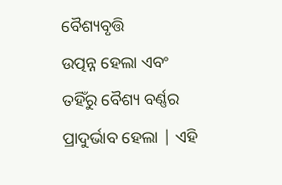ବୈଶ୍ୟବୃତ୍ତି
ଉତ୍ପନ୍ନ ହେଲା ଏବଂ ତହିଁରୁ ବୈଶ୍ୟ ବର୍ଣ୍ଣର ପ୍ରାଦୁର୍ଭାବ ହେଲା | ଏହି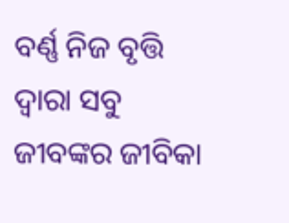ବର୍ଣ୍ଣ ନିଜ ବୃତ୍ତି
ଦ୍ବାରା ସବୁ ଜୀବଙ୍କର ଜୀବିକା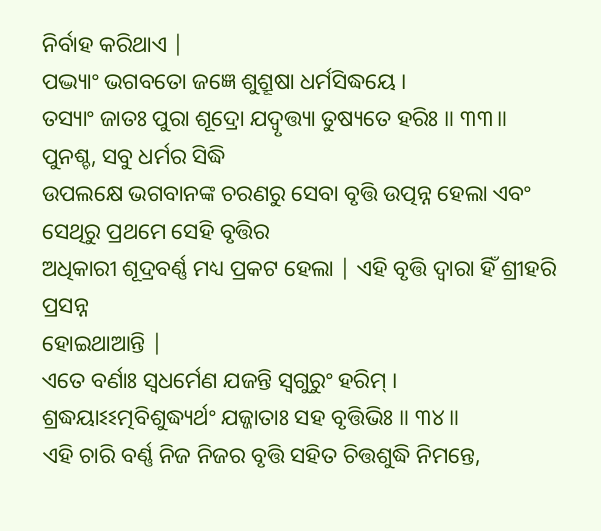ନିର୍ବାହ କରିଥାଏ |
ପଦ୍ଭ୍ୟାଂ ଭଗବତୋ ଜଜ୍ଞେ ଶୁଶ୍ରୂଷା ଧର୍ମସିଦ୍ଧୟେ ।
ତସ୍ୟାଂ ଜାତଃ ପୁରା ଶୂଦ୍ରୋ ଯଦ୍ୱୃତ୍ତ୍ୟା ତୁଷ୍ୟତେ ହରିଃ ॥ ୩୩॥
ପୁନଶ୍ଚ, ସବୁ ଧର୍ମର ସିଦ୍ଧି
ଉପଲକ୍ଷେ ଭଗବାନଙ୍କ ଚରଣରୁ ସେବା ବୃତ୍ତି ଉତ୍ପନ୍ନ ହେଲା ଏବଂ ସେଥିରୁ ପ୍ରଥମେ ସେହି ବୃତ୍ତିର
ଅଧିକାରୀ ଶୂଦ୍ରବର୍ଣ୍ଣ ମଧ୍ୟ ପ୍ରକଟ ହେଲା | ଏହି ବୃତ୍ତି ଦ୍ବାରା ହିଁ ଶ୍ରୀହରି ପ୍ରସନ୍ନ
ହୋଇଥାଆନ୍ତି |
ଏତେ ବର୍ଣାଃ ସ୍ୱଧର୍ମେଣ ଯଜନ୍ତି ସ୍ୱଗୁରୁଂ ହରିମ୍ ।
ଶ୍ରଦ୍ଧୟାଽଽତ୍ମବିଶୁଦ୍ଧ୍ୟର୍ଥଂ ଯଜ୍ଜାତାଃ ସହ ବୃତ୍ତିଭିଃ ॥ ୩୪॥
ଏହି ଚାରି ବର୍ଣ୍ଣ ନିଜ ନିଜର ବୃତ୍ତି ସହିତ ଚିତ୍ତଶୁଦ୍ଧି ନିମନ୍ତେ,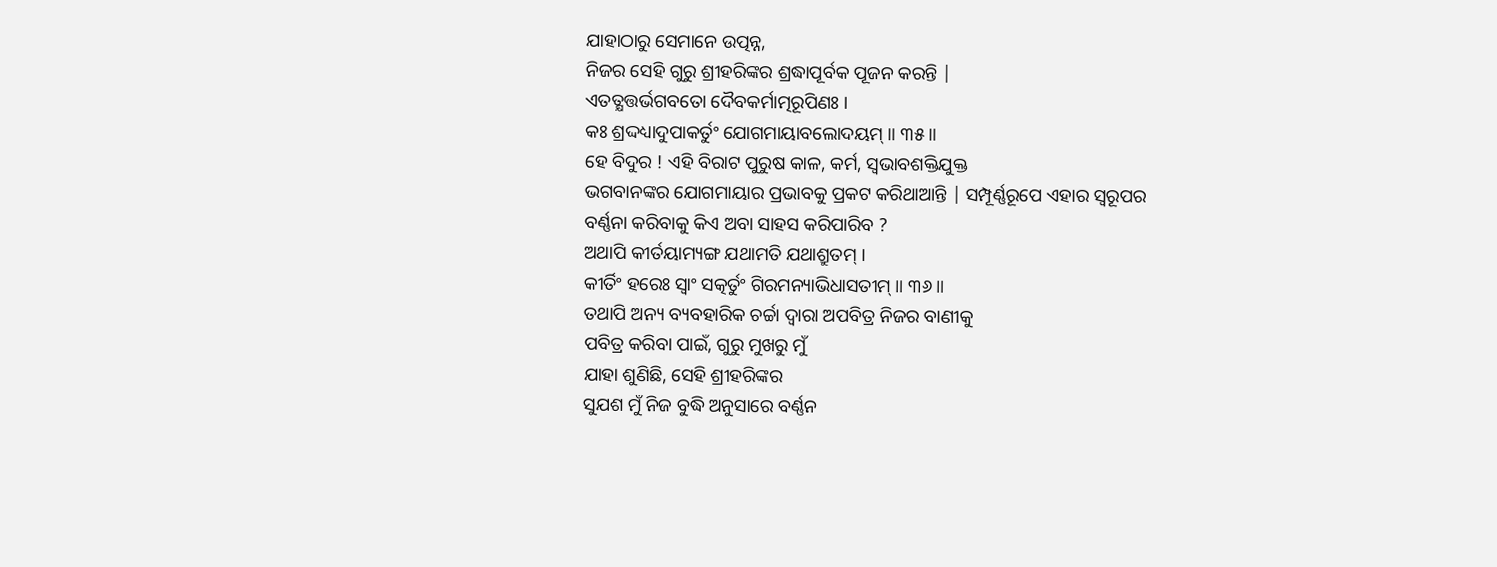ଯାହାଠାରୁ ସେମାନେ ଉତ୍ପନ୍ନ,
ନିଜର ସେହି ଗୁରୁ ଶ୍ରୀହରିଙ୍କର ଶ୍ରଦ୍ଧାପୂର୍ବକ ପୂଜନ କରନ୍ତି |
ଏତତ୍କ୍ଷତ୍ତର୍ଭଗବତୋ ଦୈବକର୍ମାତ୍ମରୂପିଣଃ ।
କଃ ଶ୍ରଦ୍ଦଧ୍ୟାଦୁପାକର୍ତୁଂ ଯୋଗମାୟାବଲୋଦୟମ୍ ॥ ୩୫॥
ହେ ବିଦୁର ! ଏହି ବିରାଟ ପୁରୁଷ କାଳ, କର୍ମ, ସ୍ବଭାବଶକ୍ତିଯୁକ୍ତ
ଭଗବାନଙ୍କର ଯୋଗମାୟାର ପ୍ରଭାବକୁ ପ୍ରକଟ କରିଥାଆନ୍ତି | ସମ୍ପୂର୍ଣ୍ଣରୂପେ ଏହାର ସ୍ବରୂପର
ବର୍ଣ୍ଣନା କରିବାକୁ କିଏ ଅବା ସାହସ କରିପାରିବ ?
ଅଥାପି କୀର୍ତୟାମ୍ୟଙ୍ଗ ଯଥାମତି ଯଥାଶ୍ରୁତମ୍ ।
କୀର୍ତିଂ ହରେଃ ସ୍ୱାଂ ସତ୍କର୍ତୁଂ ଗିରମନ୍ୟାଭିଧାସତୀମ୍ ॥ ୩୬॥
ତଥାପି ଅନ୍ୟ ବ୍ୟବହାରିକ ଚର୍ଚ୍ଚା ଦ୍ବାରା ଅପବିତ୍ର ନିଜର ବାଣୀକୁ
ପବିତ୍ର କରିବା ପାଇଁ, ଗୁରୁ ମୁଖରୁ ମୁଁ
ଯାହା ଶୁଣିଛି, ସେହି ଶ୍ରୀହରିଙ୍କର
ସୁଯଶ ମୁଁ ନିଜ ବୁଦ୍ଧି ଅନୁସାରେ ବର୍ଣ୍ଣନ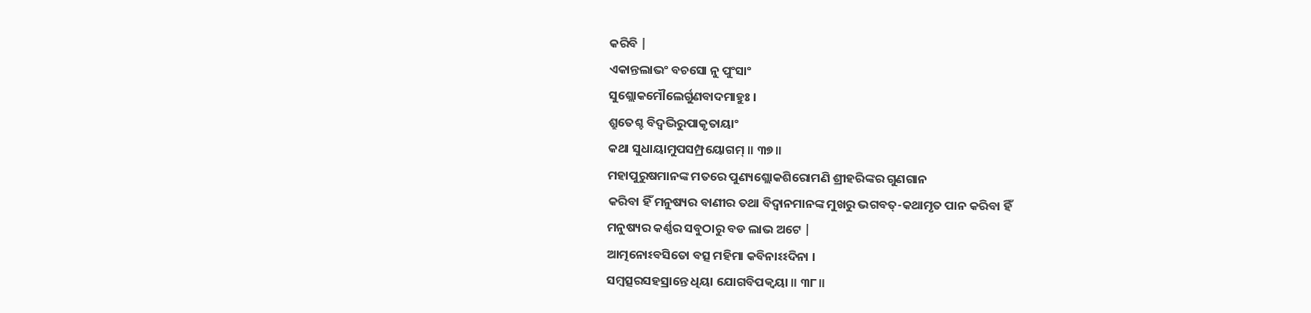କରିବି |
ଏକାନ୍ତଲାଭଂ ବଚସୋ ନୁ ପୁଂସାଂ
ସୁଶ୍ଲୋକମୌଲେର୍ଗୁଣବାଦମାହୁଃ ।
ଶ୍ରୁତେଶ୍ଚ ବିଦ୍ୱଦ୍ଭିରୁପାକୃତାୟାଂ
କଥା ସୁଧାୟାମୁପସମ୍ପ୍ରୟୋଗମ୍ ॥ ୩୭॥
ମହାପୁରୁଷମାନଙ୍କ ମତରେ ପୁଣ୍ୟଶ୍ଲୋକଶିରୋମଣି ଶ୍ରୀହରିଙ୍କର ଗୁଣଗାନ
କରିବା ହିଁ ମନୁଷ୍ୟର ବାଣୀର ତଥା ବିଦ୍ବାନମାନଙ୍କ ମୁଖରୁ ଭଗବତ୍-କଥାମୃତ ପାନ କରିବା ହିଁ
ମନୁଷ୍ୟର କର୍ଣ୍ଣର ସବୁଠାରୁ ବଡ ଲାଭ ଅଟେ |
ଆତ୍ମନୋଽବସିତୋ ବତ୍ସ ମହିମା କବିନାଽଽଦିନା ।
ସମ୍ବତ୍ସରସହସ୍ରାନ୍ତେ ଧିୟା ଯୋଗବିପକ୍ୱୟା ॥ ୩୮॥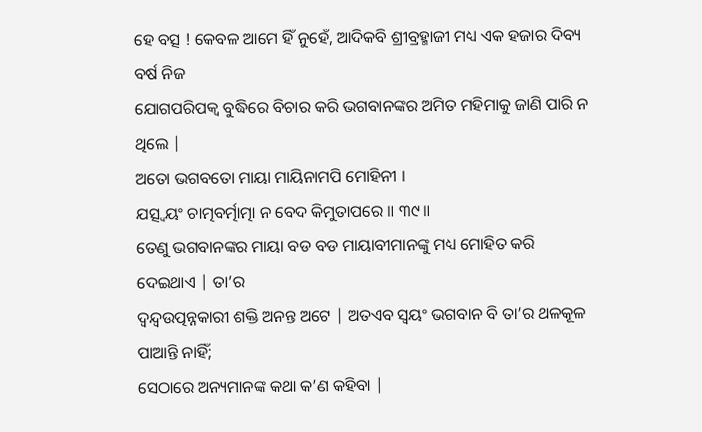ହେ ବତ୍ସ ! କେବଳ ଆମେ ହିଁ ନୁହେଁ, ଆଦିକବି ଶ୍ରୀବ୍ରହ୍ମାଜୀ ମଧ୍ୟ ଏକ ହଜାର ଦିବ୍ୟ ବର୍ଷ ନିଜ
ଯୋଗପରିପକ୍ବ ବୁଦ୍ଧିରେ ବିଚାର କରି ଭଗବାନଙ୍କର ଅମିତ ମହିମାକୁ ଜାଣି ପାରି ନ ଥିଲେ |
ଅତୋ ଭଗବତୋ ମାୟା ମାୟିନାମପି ମୋହିନୀ ।
ଯତ୍ସ୍ୱୟଂ ଚାତ୍ମବର୍ତ୍ମାତ୍ମା ନ ବେଦ କିମୁତାପରେ ॥ ୩୯॥
ତେଣୁ ଭଗବାନଙ୍କର ମାୟା ବଡ ବଡ ମାୟାବୀମାନଙ୍କୁ ମଧ୍ୟ ମୋହିତ କରି
ଦେଇଥାଏ | ତା’ର
ଦ୍ବନ୍ଦ୍ବଉତ୍ପନ୍ନକାରୀ ଶକ୍ତି ଅନନ୍ତ ଅଟେ | ଅତଏବ ସ୍ବୟଂ ଭଗବାନ ବି ତା’ର ଥଳକୂଳ ପାଆନ୍ତି ନାହିଁ;
ସେଠାରେ ଅନ୍ୟମାନଙ୍କ କଥା କ’ଣ କହିବା |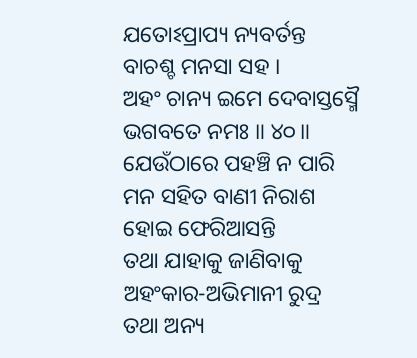ଯତୋଽପ୍ରାପ୍ୟ ନ୍ୟବର୍ତନ୍ତ ବାଚଶ୍ଚ ମନସା ସହ ।
ଅହଂ ଚାନ୍ୟ ଇମେ ଦେବାସ୍ତସ୍ମୈ ଭଗବତେ ନମଃ ॥ ୪୦॥
ଯେଉଁଠାରେ ପହଞ୍ଚି ନ ପାରି ମନ ସହିତ ବାଣୀ ନିରାଶ ହୋଇ ଫେରିଆସନ୍ତି
ତଥା ଯାହାକୁ ଜାଣିବାକୁ ଅହଂକାର-ଅଭିମାନୀ ରୁଦ୍ର ତଥା ଅନ୍ୟ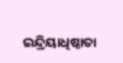ଇନ୍ଦ୍ରିୟାଧିଷ୍ଠାତା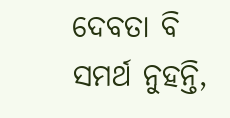ଦେବତା ବି
ସମର୍ଥ ନୁହନ୍ତି,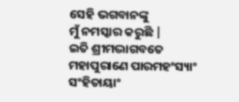ସେହି ଭଗବାନଙ୍କୁ
ମୁଁ ନମସ୍କାର କରୁଛି |
ଇତି ଶ୍ରୀମଦ୍ଭାଗବତେ ମହାପୁରାଣେ ପାରମହଂସ୍ୟାଂ
ସଂହିତାୟାଂ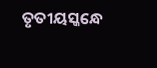ତୃତୀୟସ୍କନ୍ଧେ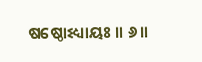ଷଷ୍ଠୋଽଧ୍ୟାୟଃ ॥ ୬॥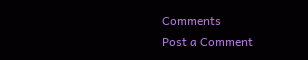Comments
Post a Comment